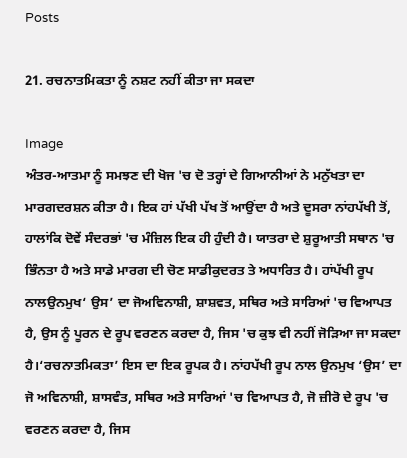Posts

21. ਰਚਨਾਤਮਿਕਤਾ ਨੂੰ ਨਸ਼ਟ ਨਹੀਂ ਕੀਤਾ ਜਾ ਸਕਦਾ

Image
ਅੰਤਰ-ਆਤਮਾ ਨੂੰ ਸਮਝਣ ਦੀ ਖੋਜ 'ਚ ਦੋ ਤਰ੍ਹਾਂ ਦੇ ਗਿਆਨੀਆਂ ਨੇ ਮਨੁੱਖਤਾ ਦਾ ਮਾਰਗਦਰਸ਼ਨ ਕੀਤਾ ਹੈ। ਇਕ ਹਾਂ ਪੱਖੀ ਪੱਖ ਤੋਂ ਆਉਂਦਾ ਹੈ ਅਤੇ ਦੂਸਰਾ ਨਾਂਹਪੱਖੀ ਤੋਂ, ਹਾਲਾਂਕਿ ਦੋਵੇਂ ਸੰਦਰਭਾਂ 'ਚ ਮੰਜ਼ਿਲ ਇਕ ਹੀ ਹੁੰਦੀ ਹੈ। ਯਾਤਰਾ ਦੇ ਸ਼ੁਰੂਆਤੀ ਸਥਾਨ 'ਚ ਭਿੰਨਤਾ ਹੈ ਅਤੇ ਸਾਡੇ ਮਾਰਗ ਦੀ ਚੋਣ ਸਾਡੀਕੁਦਰਤ ਤੇ ਅਧਾਰਿਤ ਹੈ। ਹਾਂਪੱਖੀ ਰੂਪ ਨਾਲਉਨਮੁਖ‘ ਉਸ’ ਦਾ ਜੋਅਵਿਨਾਸ਼ੀ, ਸ਼ਾਸ਼ਵਤ, ਸਥਿਰ ਅਤੇ ਸਾਰਿਆਂ 'ਚ ਵਿਆਪਤ ਹੈ, ਉਸ ਨੂੰ ਪੂਰਨ ਦੇ ਰੂਪ ਵਰਣਨ ਕਰਦਾ ਹੈ, ਜਿਸ 'ਚ ਕੁਝ ਵੀ ਨਹੀਂ ਜੋੜਿਆ ਜਾ ਸਕਦਾ ਹੈ।‘ਰਚਨਾਤਮਿਕਤਾ’ ਇਸ ਦਾ ਇਕ ਰੂਪਕ ਹੈ। ਨਾਂਹਪੱਖੀ ਰੂਪ ਨਾਲ ਉਨਮੁਖ ‘ਉਸ’ ਦਾ ਜੋ ਅਵਿਨਾਸ਼ੀ, ਸ਼ਾਸਵੰਤ, ਸਥਿਰ ਅਤੇ ਸਾਰਿਆਂ 'ਚ ਵਿਆਪਤ ਹੈ, ਜੋ ਜ਼ੀਰੋ ਦੇ ਰੂਪ 'ਚ ਵਰਣਨ ਕਰਦਾ ਹੈ, ਜਿਸ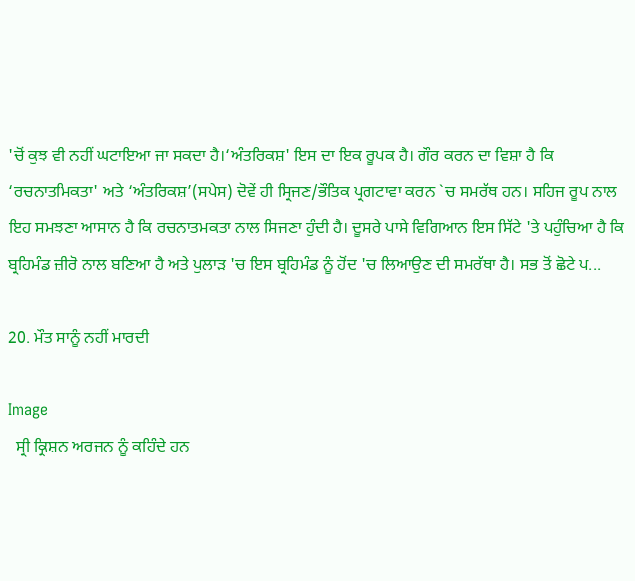'ਚੋਂ ਕੁਝ ਵੀ ਨਹੀਂ ਘਟਾਇਆ ਜਾ ਸਕਦਾ ਹੈ।‘ਅੰਤਰਿਕਸ਼' ਇਸ ਦਾ ਇਕ ਰੂਪਕ ਹੈ। ਗੌਰ ਕਰਨ ਦਾ ਵਿਸ਼ਾ ਹੈ ਕਿ ‘ਰਚਨਾਤਮਿਕਤਾ' ਅਤੇ ‘ਅੰਤਰਿਕਸ਼’(ਸਪੇਸ) ਦੋਵੇਂ ਹੀ ਸ੍ਰਿਜਣ/ਭੌਤਿਕ ਪ੍ਰਗਟਾਵਾ ਕਰਨ `ਚ ਸਮਰੱਥ ਹਨ। ਸਹਿਜ ਰੂਪ ਨਾਲ ਇਹ ਸਮਝਣਾ ਆਸਾਨ ਹੈ ਕਿ ਰਚਨਾਤਮਕਤਾ ਨਾਲ ਸਿਜਣਾ ਹੁੰਦੀ ਹੈ। ਦੂਸਰੇ ਪਾਸੇ ਵਿਗਿਆਨ ਇਸ ਸਿੱਟੇ 'ਤੇ ਪਹੁੰਚਿਆ ਹੈ ਕਿ ਬ੍ਰਹਿਮੰਡ ਜ਼ੀਰੋ ਨਾਲ ਬਣਿਆ ਹੈ ਅਤੇ ਪੁਲਾੜ 'ਚ ਇਸ ਬ੍ਰਹਿਮੰਡ ਨੂੰ ਹੋਂਦ 'ਚ ਲਿਆਉਣ ਦੀ ਸਮਰੱਥਾ ਹੈ। ਸਭ ਤੋਂ ਛੋਟੇ ਪ...

20. ਮੌਤ ਸਾਨੂੰ ਨਹੀਂ ਮਾਰਦੀ

Image
  ਸ੍ਰੀ ਕ੍ਰਿਸ਼ਨ ਅਰਜਨ ਨੂੰ ਕਹਿੰਦੇ ਹਨ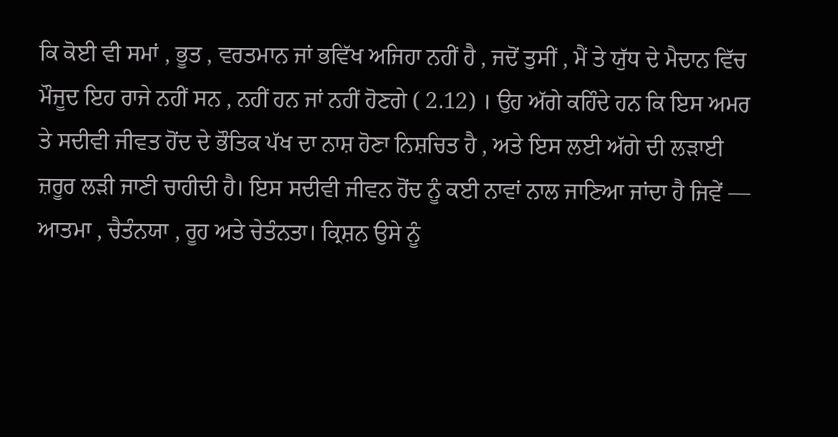ਕਿ ਕੋਈ ਵੀ ਸਮਾਂ , ਭੂਤ , ਵਰਤਮਾਨ ਜਾਂ ਭਵਿੱਖ ਅਜਿਹਾ ਨਹੀਂ ਹੈ , ਜਦੋਂ ਤੁਸੀਂ , ਮੈਂ ਤੇ ਯੁੱਧ ਦੇ ਮੈਦਾਨ ਵਿੱਚ ਮੌਜੂਦ ਇਹ ਰਾਜੇ ਨਹੀਂ ਸਨ , ਨਹੀਂ ਹਨ ਜਾਂ ਨਹੀਂ ਹੋਣਗੇ ( 2.12) । ਉਹ ਅੱਗੇ ਕਹਿੰਦੇ ਹਨ ਕਿ ਇਸ ਅਮਰ ਤੇ ਸਦੀਵੀ ਜੀਵਤ ਹੋਂਦ ਦੇ ਭੌਤਿਕ ਪੱਖ ਦਾ ਨਾਸ਼ ਹੋਣਾ ਨਿਸ਼ਚਿਤ ਹੈ , ਅਤੇ ਇਸ ਲਈ ਅੱਗੇ ਦੀ ਲੜਾਈ ਜ਼ਰੂਰ ਲੜੀ ਜਾਣੀ ਚਾਹੀਦੀ ਹੈ। ਇਸ ਸਦੀਵੀ ਜੀਵਨ ਹੋਂਦ ਨੂੰ ਕਈ ਨਾਵਾਂ ਨਾਲ ਜਾਣਿਆ ਜਾਂਦਾ ਹੈ ਜਿਵੇਂ — ਆਤਮਾ , ਚੈਤੰਨਯਾ , ਰੂਹ ਅਤੇ ਚੇਤੰਨਤਾ। ਕ੍ਰਿਸ਼ਨ ਉਸੇ ਨੂੰ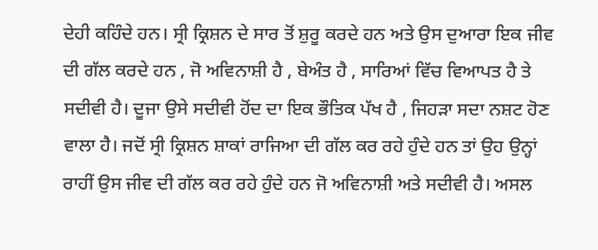ਦੇਹੀ ਕਹਿੰਦੇ ਹਨ। ਸ੍ਰੀ ਕ੍ਰਿਸ਼ਨ ਦੇ ਸਾਰ ਤੋਂ ਸ਼ੁਰੂ ਕਰਦੇ ਹਨ ਅਤੇ ਉਸ ਦੁਆਰਾ ਇਕ ਜੀਵ ਦੀ ਗੱਲ ਕਰਦੇ ਹਨ , ਜੋ ਅਵਿਨਾਸ਼ੀ ਹੈ , ਬੇਅੰਤ ਹੈ , ਸਾਰਿਆਂ ਵਿੱਚ ਵਿਆਪਤ ਹੈ ਤੇ ਸਦੀਵੀ ਹੈ। ਦੂਜਾ ਉਸੇ ਸਦੀਵੀ ਹੋਂਦ ਦਾ ਇਕ ਭੌਤਿਕ ਪੱਖ ਹੈ , ਜਿਹੜਾ ਸਦਾ ਨਸ਼ਟ ਹੋਣ ਵਾਲਾ ਹੈ। ਜਦੋਂ ਸ੍ਰੀ ਕ੍ਰਿਸ਼ਨ ਸ਼ਾਕਾਂ ਰਾਜਿਆ ਦੀ ਗੱਲ ਕਰ ਰਹੇ ਹੁੰਦੇ ਹਨ ਤਾਂ ਉਹ ਉਨ੍ਹਾਂ ਰਾਹੀਂ ਉਸ ਜੀਵ ਦੀ ਗੱਲ ਕਰ ਰਹੇ ਹੁੰਦੇ ਹਨ ਜੋ ਅਵਿਨਾਸ਼ੀ ਅਤੇ ਸਦੀਵੀ ਹੈ। ਅਸਲ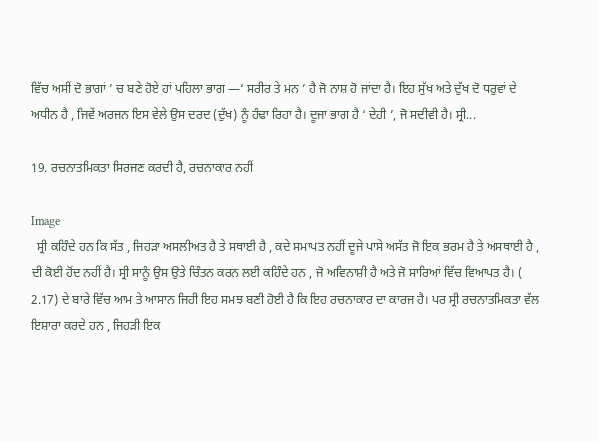ਵਿੱਚ ਅਸੀਂ ਦੋ ਭਾਗਾਂ ’ ਚ ਬਣੇ ਹੋਏ ਹਾਂ ਪਹਿਲਾ ਭਾਗ —‘ ਸਰੀਰ ਤੇ ਮਨ ’ ਹੈ ਜੋ ਨਾਸ਼ ਹੋ ਜਾਂਦਾ ਹੈ। ਇਹ ਸੁੱਖ ਅਤੇ ਦੁੱਖ ਦੋ ਧਰੁਵਾਂ ਦੇ ਅਧੀਨ ਹੈ , ਜਿਵੇਂ ਅਰਜਨ ਇਸ ਵੇਲੇ ਉਸ ਦਰਦ (ਦੁੱਖ) ਨੂੰ ਹੰਢਾ ਰਿਹਾ ਹੈ। ਦੂਜਾ ਭਾਗ ਹੈ ‘ ਦੇਹੀ ’, ਜੋ ਸਦੀਵੀ ਹੈ। ਸ੍ਰੀ...

19. ਰਚਨਾਤਮਿਕਤਾ ਸਿਰਜਣ ਕਰਦੀ ਹੈ, ਰਚਨਾਕਾਰ ਨਹੀਂ

Image
  ਸ੍ਰੀ ਕਹਿੰਦੇ ਹਨ ਕਿ ਸੱਤ , ਜਿਹੜਾ ਅਸਲੀਅਤ ਹੈ ਤੇ ਸਥਾਈ ਹੈ , ਕਦੇ ਸਮਾਪਤ ਨਹੀਂ ਦੂਜੇ ਪਾਸੇ ਅਸੱਤ ਜੋ ਇਕ ਭਰਮ ਹੈ ਤੇ ਅਸਥਾਈ ਹੈ , ਦੀ ਕੋਈ ਹੋਂਦ ਨਹੀਂ ਹੈ। ਸ੍ਰੀ ਸਾਨੂੰ ਉਸ ਉਤੇ ਚਿੰਤਨ ਕਰਨ ਲਈ ਕਹਿੰਦੇ ਹਨ , ਜੋ ਅਵਿਨਾਸ਼ੀ ਹੈ ਅਤੇ ਜੋ ਸਾਰਿਆਂ ਵਿੱਚ ਵਿਆਪਤ ਹੈ। ( 2.17) ਦੇ ਬਾਰੇ ਵਿੱਚ ਆਮ ਤੇ ਆਸਾਨ ਜਿਹੀ ਇਹ ਸਮਝ ਬਣੀ ਹੋਈ ਹੈ ਕਿ ਇਹ ਰਚਨਾਕਾਰ ਦਾ ਕਾਰਜ ਹੈ। ਪਰ ਸ੍ਰੀ ਰਚਨਾਤਮਿਕਤਾ ਵੱਲ ਇਸ਼ਾਰਾ ਕਰਦੇ ਹਨ , ਜਿਹੜੀ ਇਕ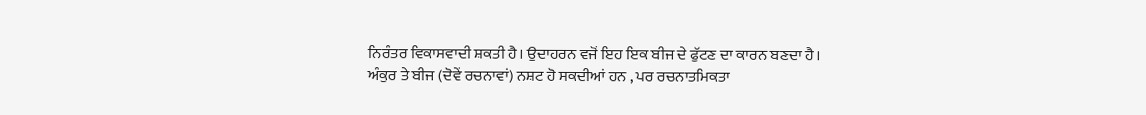ਨਿਰੰਤਰ ਵਿਕਾਸਵਾਦੀ ਸ਼ਕਤੀ ਹੈ। ਉਦਾਹਰਨ ਵਜੋਂ ਇਹ ਇਕ ਬੀਜ ਦੇ ਫੁੱਟਣ ਦਾ ਕਾਰਨ ਬਣਦਾ ਹੈ। ਅੰਕੁਰ ਤੇ ਬੀਜ (ਦੋਵੇਂ ਰਚਨਾਵਾਂ) ਨਸ਼ਟ ਹੋ ਸਕਦੀਆਂ ਹਨ , ਪਰ ਰਚਨਾਤਮਿਕਤਾ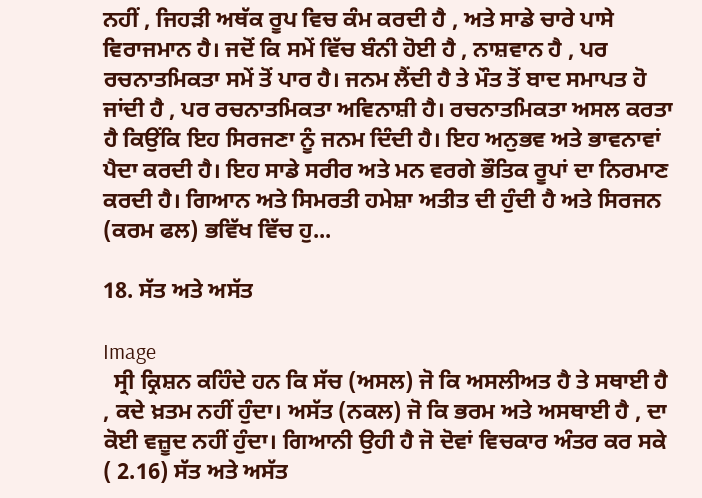ਨਹੀਂ , ਜਿਹੜੀ ਅਥੱਕ ਰੂਪ ਵਿਚ ਕੰਮ ਕਰਦੀ ਹੈ , ਅਤੇ ਸਾਡੇ ਚਾਰੇ ਪਾਸੇ ਵਿਰਾਜਮਾਨ ਹੈ। ਜਦੋਂ ਕਿ ਸਮੇਂ ਵਿੱਚ ਬੰਨੀ ਹੋਈ ਹੈ , ਨਾਸ਼ਵਾਨ ਹੈ , ਪਰ ਰਚਨਾਤਮਿਕਤਾ ਸਮੇਂ ਤੋਂ ਪਾਰ ਹੈ। ਜਨਮ ਲੈਂਦੀ ਹੈ ਤੇ ਮੌਤ ਤੋਂ ਬਾਦ ਸਮਾਪਤ ਹੋ ਜਾਂਦੀ ਹੈ , ਪਰ ਰਚਨਾਤਮਿਕਤਾ ਅਵਿਨਾਸ਼ੀ ਹੈ। ਰਚਨਾਤਮਿਕਤਾ ਅਸਲ ਕਰਤਾ ਹੈ ਕਿਉਂਕਿ ਇਹ ਸਿਰਜਣਾ ਨੂੰ ਜਨਮ ਦਿੰਦੀ ਹੈ। ਇਹ ਅਨੁਭਵ ਅਤੇ ਭਾਵਨਾਵਾਂ ਪੈਦਾ ਕਰਦੀ ਹੈ। ਇਹ ਸਾਡੇ ਸਰੀਰ ਅਤੇ ਮਨ ਵਰਗੇ ਭੌਤਿਕ ਰੂਪਾਂ ਦਾ ਨਿਰਮਾਣ ਕਰਦੀ ਹੈ। ਗਿਆਨ ਅਤੇ ਸਿਮਰਤੀ ਹਮੇਸ਼ਾ ਅਤੀਤ ਦੀ ਹੁੰਦੀ ਹੈ ਅਤੇ ਸਿਰਜਨ (ਕਰਮ ਫਲ) ਭਵਿੱਖ ਵਿੱਚ ਹੁ...

18. ਸੱਤ ਅਤੇ ਅਸੱਤ

Image
  ਸ੍ਰੀ ਕ੍ਰਿਸ਼ਨ ਕਹਿੰਦੇ ਹਨ ਕਿ ਸੱਚ (ਅਸਲ) ਜੋ ਕਿ ਅਸਲੀਅਤ ਹੈ ਤੇ ਸਥਾਈ ਹੈ , ਕਦੇ ਖ਼ਤਮ ਨਹੀਂ ਹੁੰਦਾ। ਅਸੱਤ (ਨਕਲ) ਜੋ ਕਿ ਭਰਮ ਅਤੇ ਅਸਥਾਈ ਹੈ , ਦਾ ਕੋਈ ਵਜ਼ੂਦ ਨਹੀਂ ਹੁੰਦਾ। ਗਿਆਨੀ ਉਹੀ ਹੈ ਜੋ ਦੋਵਾਂ ਵਿਚਕਾਰ ਅੰਤਰ ਕਰ ਸਕੇ ( 2.16) ਸੱਤ ਅਤੇ ਅਸੱਤ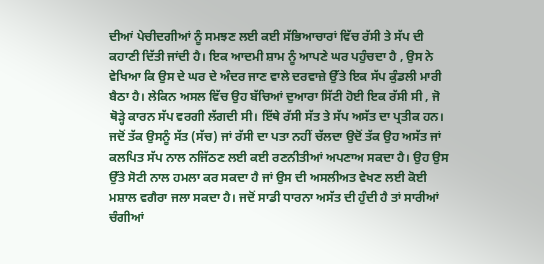ਦੀਆਂ ਪੇਚੀਦਗੀਆਂ ਨੂੰ ਸਮਝਣ ਲਈ ਕਈ ਸੱਭਿਆਚਾਰਾਂ ਵਿੱਚ ਰੱਸੀ ਤੇ ਸੱਪ ਦੀ ਕਹਾਣੀ ਦਿੱਤੀ ਜਾਂਦੀ ਹੈ। ਇਕ ਆਦਮੀ ਸ਼ਾਮ ਨੂੰ ਆਪਣੇ ਘਰ ਪਹੁੰਚਦਾ ਹੈ , ਉਸ ਨੇ ਵੇਖਿਆ ਕਿ ਉਸ ਦੇ ਘਰ ਦੇ ਅੰਦਰ ਜਾਣ ਵਾਲੇ ਦਰਵਾਜ਼ੇ ਉੱਤੇ ਇਕ ਸੱਪ ਕੁੰਡਲੀ ਮਾਰੀ ਬੈਠਾ ਹੈ। ਲੇਕਿਨ ਅਸਲ ਵਿੱਚ ਉਹ ਬੱਚਿਆਂ ਦੁਆਰਾ ਸਿੱਟੀ ਹੋਈ ਇਕ ਰੱਸੀ ਸੀ , ਜੋ ਥੋੜ੍ਹੇ ਕਾਰਨ ਸੱਪ ਵਰਗੀ ਲੱਗਦੀ ਸੀ। ਇੱਥੇ ਰੱਸੀ ਸੱਤ ਤੇ ਸੱਪ ਅਸੱਤ ਦਾ ਪ੍ਰਤੀਕ ਹਨ। ਜਦੋਂ ਤੱਕ ਉਸਨੂੰ ਸੱਤ (ਸੱਚ) ਜਾਂ ਰੱਸੀ ਦਾ ਪਤਾ ਨਹੀਂ ਚੱਲਦਾ ਉਦੋਂ ਤੱਕ ਉਹ ਅਸੱਤ ਜਾਂ ਕਲਪਿਤ ਸੱਪ ਨਾਲ ਨਜਿੱਠਣ ਲਈ ਕਈ ਰਣਨੀਤੀਆਂ ਅਪਣਾਅ ਸਕਦਾ ਹੈ। ਉਹ ਉਸ ਉੱਤੇ ਸੋਟੀ ਨਾਲ ਹਮਲਾ ਕਰ ਸਕਦਾ ਹੈ ਜਾਂ ਉਸ ਦੀ ਅਸਲੀਅਤ ਵੇਖਣ ਲਈ ਕੋਈ ਮਸ਼ਾਲ ਵਗੈਰਾ ਜਲਾ ਸਕਦਾ ਹੈ। ਜਦੋਂ ਸਾਡੀ ਧਾਰਨਾ ਅਸੱਤ ਦੀ ਹੁੰਦੀ ਹੈ ਤਾਂ ਸਾਰੀਆਂ ਚੰਗੀਆਂ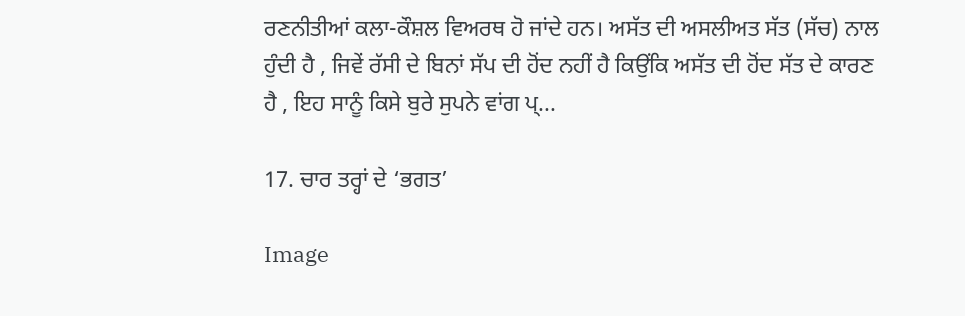ਰਣਨੀਤੀਆਂ ਕਲਾ-ਕੌਸ਼ਲ ਵਿਅਰਥ ਹੋ ਜਾਂਦੇ ਹਨ। ਅਸੱਤ ਦੀ ਅਸਲੀਅਤ ਸੱਤ (ਸੱਚ) ਨਾਲ ਹੁੰਦੀ ਹੈ , ਜਿਵੇਂ ਰੱਸੀ ਦੇ ਬਿਨਾਂ ਸੱਪ ਦੀ ਹੋਂਦ ਨਹੀਂ ਹੈ ਕਿਉਂਕਿ ਅਸੱਤ ਦੀ ਹੋਂਦ ਸੱਤ ਦੇ ਕਾਰਣ ਹੈ , ਇਹ ਸਾਨੂੰ ਕਿਸੇ ਬੁਰੇ ਸੁਪਨੇ ਵਾਂਗ ਪ੍...

17. ਚਾਰ ਤਰ੍ਹਾਂ ਦੇ ‘ਭਗਤ’

Image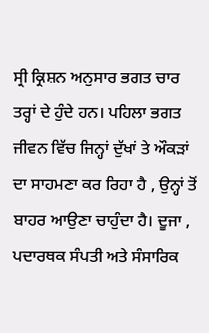ਸ੍ਰੀ ਕ੍ਰਿਸ਼ਨ ਅਨੁਸਾਰ ਭਗਤ ਚਾਰ ਤਰ੍ਹਾਂ ਦੇ ਹੁੰਦੇ ਹਨ। ਪਹਿਲਾ ਭਗਤ ਜੀਵਨ ਵਿੱਚ ਜਿਨ੍ਹਾਂ ਦੁੱਖਾਂ ਤੇ ਔਕੜਾਂ ਦਾ ਸਾਹਮਣਾ ਕਰ ਰਿਹਾ ਹੈ , ਉਨ੍ਹਾਂ ਤੋਂ ਬਾਹਰ ਆਉਣਾ ਚਾਹੁੰਦਾ ਹੈ। ਦੂਜਾ , ਪਦਾਰਥਕ ਸੰਪਤੀ ਅਤੇ ਸੰਸਾਰਿਕ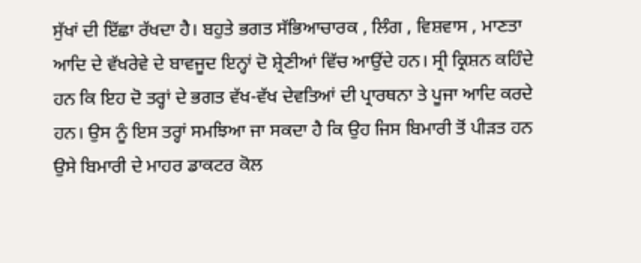ਸੁੱਖਾਂ ਦੀ ਇੱਛਾ ਰੱਖਦਾ ਹੈ। ਬਹੁਤੇ ਭਗਤ ਸੱਭਿਆਚਾਰਕ , ਲਿੰਗ , ਵਿਸ਼ਵਾਸ , ਮਾਣਤਾ ਆਦਿ ਦੇ ਵੱਖਰੇਵੇ ਦੇ ਬਾਵਜੂਦ ਇਨ੍ਹਾਂ ਦੋ ਸ਼੍ਰੇਣੀਆਂ ਵਿੱਚ ਆਉਂਦੇ ਹਨ। ਸ੍ਰੀ ਕ੍ਰਿਸ਼ਨ ਕਹਿੰਦੇ ਹਨ ਕਿ ਇਹ ਦੋ ਤਰ੍ਹਾਂ ਦੇ ਭਗਤ ਵੱਖ-ਵੱਖ ਦੇਵਤਿਆਂ ਦੀ ਪ੍ਰਾਰਥਨਾ ਤੇ ਪੂਜਾ ਆਦਿ ਕਰਦੇ ਹਨ। ਉਸ ਨੂੰ ਇਸ ਤਰ੍ਹਾਂ ਸਮਝਿਆ ਜਾ ਸਕਦਾ ਹੈ ਕਿ ਉਹ ਜਿਸ ਬਿਮਾਰੀ ਤੋਂ ਪੀੜਤ ਹਨ ਉਸੇ ਬਿਮਾਰੀ ਦੇ ਮਾਹਰ ਡਾਕਟਰ ਕੋਲ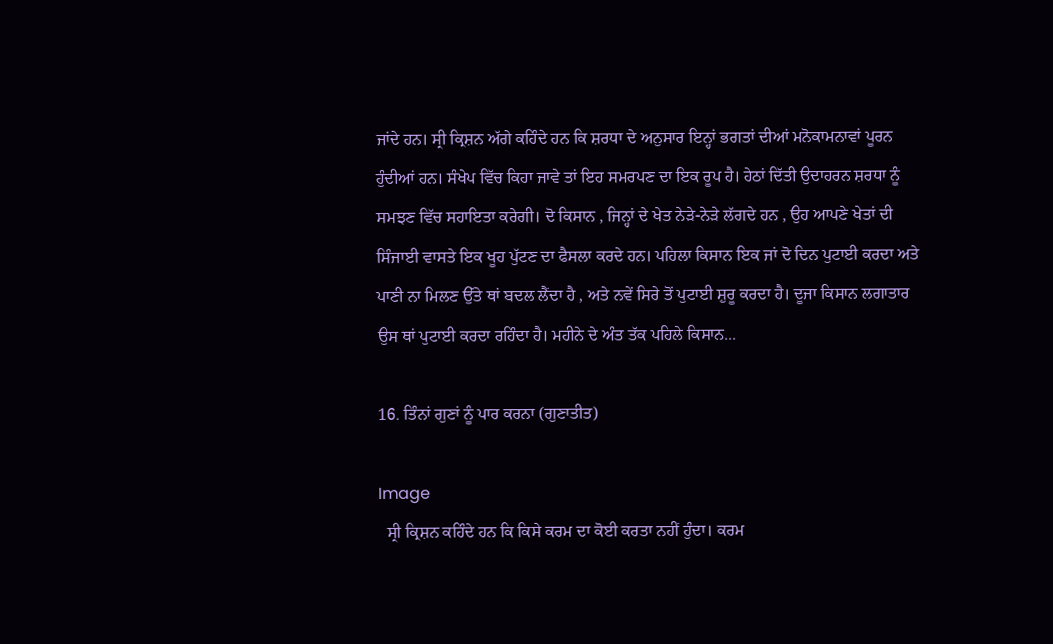ਜਾਂਦੇ ਹਨ। ਸ੍ਰੀ ਕ੍ਰਿਸ਼ਨ ਅੱਗੇ ਕਹਿੰਦੇ ਹਨ ਕਿ ਸ਼ਰਧਾ ਦੇ ਅਨੁਸਾਰ ਇਨ੍ਹਾਂ ਭਗਤਾਂ ਦੀਆਂ ਮਨੋਕਾਮਨਾਵਾਂ ਪੂਰਨ ਹੁੰਦੀਆਂ ਹਨ। ਸੰਖੇਪ ਵਿੱਚ ਕਿਹਾ ਜਾਵੇ ਤਾਂ ਇਹ ਸਮਰਪਣ ਦਾ ਇਕ ਰੂਪ ਹੈ। ਹੇਠਾਂ ਦਿੱਤੀ ਉਦਾਹਰਨ ਸ਼ਰਧਾ ਨੂੰ ਸਮਝਣ ਵਿੱਚ ਸਹਾਇਤਾ ਕਰੇਗੀ। ਦੋ ਕਿਸਾਨ , ਜਿਨ੍ਹਾਂ ਦੇ ਖੇਤ ਨੇੜੇ-ਨੇੜੇ ਲੱਗਦੇ ਹਨ , ਉਹ ਆਪਣੇ ਖੇਤਾਂ ਦੀ ਸਿੰਜਾਈ ਵਾਸਤੇ ਇਕ ਖੂਹ ਪੁੱਟਣ ਦਾ ਫੈਸਲਾ ਕਰਦੇ ਹਨ। ਪਹਿਲਾ ਕਿਸਾਨ ਇਕ ਜਾਂ ਦੋ ਦਿਨ ਪੁਟਾਈ ਕਰਦਾ ਅਤੇ ਪਾਣੀ ਨਾ ਮਿਲਣ ਉੱਤੇ ਥਾਂ ਬਦਲ ਲੈਂਦਾ ਹੈ , ਅਤੇ ਨਵੇਂ ਸਿਰੇ ਤੋਂ ਪੁਟਾਈ ਸ਼ੁਰੂ ਕਰਦਾ ਹੈ। ਦੂਜਾ ਕਿਸਾਨ ਲਗਾਤਾਰ ਉਸ ਥਾਂ ਪੁਟਾਈ ਕਰਦਾ ਰਹਿੰਦਾ ਹੈ। ਮਹੀਨੇ ਦੇ ਅੰਤ ਤੱਕ ਪਹਿਲੇ ਕਿਸਾਨ...

16. ਤਿੰਨਾਂ ਗੁਣਾਂ ਨੂੰ ਪਾਰ ਕਰਨਾ (ਗੁਣਾਤੀਤ)

Image
  ਸ੍ਰੀ ਕ੍ਰਿਸ਼ਨ ਕਹਿੰਦੇ ਹਨ ਕਿ ਕਿਸੇ ਕਰਮ ਦਾ ਕੋਈ ਕਰਤਾ ਨਹੀਂ ਹੁੰਦਾ। ਕਰਮ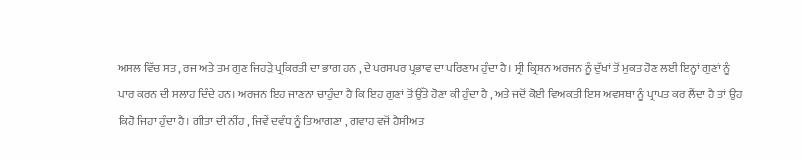ਅਸਲ ਵਿੱਚ ਸਤ , ਰਜ ਅਤੇ ਤਮ ਗੁਣ ਜਿਹੜੇ ਪ੍ਰਕਿਰਤੀ ਦਾ ਭਾਗ ਹਨ , ਦੇ ਪਰਸਪਰ ਪ੍ਰਭਾਵ ਦਾ ਪਰਿਣਾਮ ਹੁੰਦਾ ਹੈ। ਸ੍ਰੀ ਕ੍ਰਿਸ਼ਨ ਅਰਜਨ ਨੂੰ ਦੁੱਖਾਂ ਤੋਂ ਮੁਕਤ ਹੋਣ ਲਈ ਇਨ੍ਹਾਂ ਗੁਣਾਂ ਨੂੰ ਪਾਰ ਕਰਨ ਦੀ ਸਲਾਹ ਦਿੰਦੇ ਹਨ। ਅਰਜਨ ਇਹ ਜਾਣਨਾ ਚਾਹੁੰਦਾ ਹੈ ਕਿ ਇਹ ਗੁਣਾਂ ਤੋਂ ਉੱਤੇ ਹੋਣਾ ਕੀ ਹੁੰਦਾ ਹੈ , ਅਤੇ ਜਦੋਂ ਕੋਈ ਵਿਅਕਤੀ ਇਸ ਅਵਸਥਾ ਨੂੰ ਪ੍ਰਾਪਤ ਕਰ ਲੈਂਦਾ ਹੈ ਤਾਂ ਉਹ ਕਿਹੋ ਜਿਹਾ ਹੁੰਦਾ ਹੈ। ਗੀਤਾ ਦੀ ਨੀਂਹ , ਜਿਵੇਂ ਦਵੰਧ ਨੂੰ ਤਿਆਗਣਾ , ਗਵਾਹ ਵਜੋਂ ਹੈਸੀਅਤ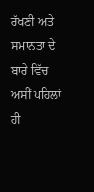ਰੱਖਣੀ ਅਤੇ ਸਮਾਨਤਾ ਦੇ ਬਾਰੇ ਵਿੱਚ ਅਸੀਂ ਪਹਿਲਾਂ ਹੀ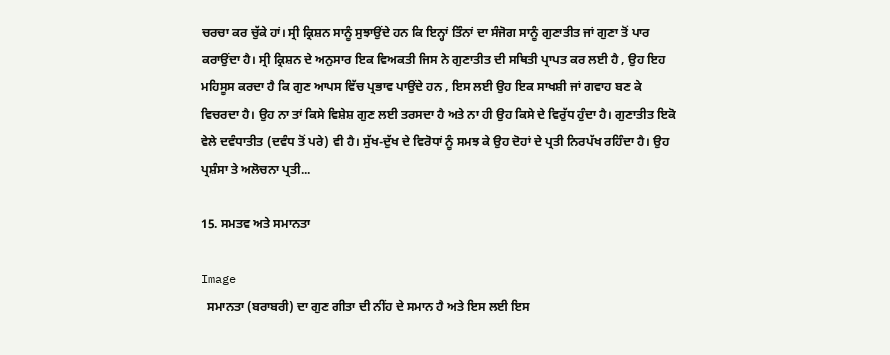ਚਰਚਾ ਕਰ ਚੁੱਕੇ ਹਾਂ। ਸ੍ਰੀ ਕ੍ਰਿਸ਼ਨ ਸਾਨੂੰ ਸੁਝਾਉਂਦੇ ਹਨ ਕਿ ਇਨ੍ਹਾਂ ਤਿੰਨਾਂ ਦਾ ਸੰਜੋਗ ਸਾਨੂੰ ਗੁਣਾਤੀਤ ਜਾਂ ਗੁਣਾ ਤੋਂ ਪਾਰ ਕਰਾਉਂਦਾ ਹੈ। ਸ੍ਰੀ ਕ੍ਰਿਸ਼ਨ ਦੇ ਅਨੁਸਾਰ ਇਕ ਵਿਅਕਤੀ ਜਿਸ ਨੇ ਗੁਣਾਤੀਤ ਦੀ ਸਥਿਤੀ ਪ੍ਰਾਪਤ ਕਰ ਲਈ ਹੈ , ਉਹ ਇਹ ਮਹਿਸੂਸ ਕਰਦਾ ਹੈ ਕਿ ਗੁਣ ਆਪਸ ਵਿੱਚ ਪ੍ਰਭਾਵ ਪਾਉਂਦੇ ਹਨ , ਇਸ ਲਈ ਉਹ ਇਕ ਸਾਖਸ਼ੀ ਜਾਂ ਗਵਾਹ ਬਣ ਕੇ ਵਿਚਰਦਾ ਹੈ। ਉਹ ਨਾ ਤਾਂ ਕਿਸੇ ਵਿਸ਼ੇਸ਼ ਗੁਣ ਲਈ ਤਰਸਦਾ ਹੈ ਅਤੇ ਨਾ ਹੀ ਉਹ ਕਿਸੇ ਦੇ ਵਿਰੁੱਧ ਹੁੰਦਾ ਹੈ। ਗੁਣਾਤੀਤ ਇਕੋ ਵੇਲੇ ਦਵੰਧਾਤੀਤ (ਦਵੰਧ ਤੋਂ ਪਰੇ) ਵੀ ਹੈ। ਸੁੱਖ-ਦੁੱਖ ਦੇ ਵਿਰੋਧਾਂ ਨੂੰ ਸਮਝ ਕੇ ਉਹ ਦੋਹਾਂ ਦੇ ਪ੍ਰਤੀ ਨਿਰਪੱਖ ਰਹਿੰਦਾ ਹੈ। ਉਹ ਪ੍ਰਸ਼ੰਸਾ ਤੇ ਅਲੋਚਨਾ ਪ੍ਰਤੀ...

15. ਸਮਤਵ ਅਤੇ ਸਮਾਨਤਾ

Image
  ਸਮਾਨਤਾ (ਬਰਾਬਰੀ) ਦਾ ਗੁਣ ਗੀਤਾ ਦੀ ਨੀਂਹ ਦੇ ਸਮਾਨ ਹੈ ਅਤੇ ਇਸ ਲਈ ਇਸ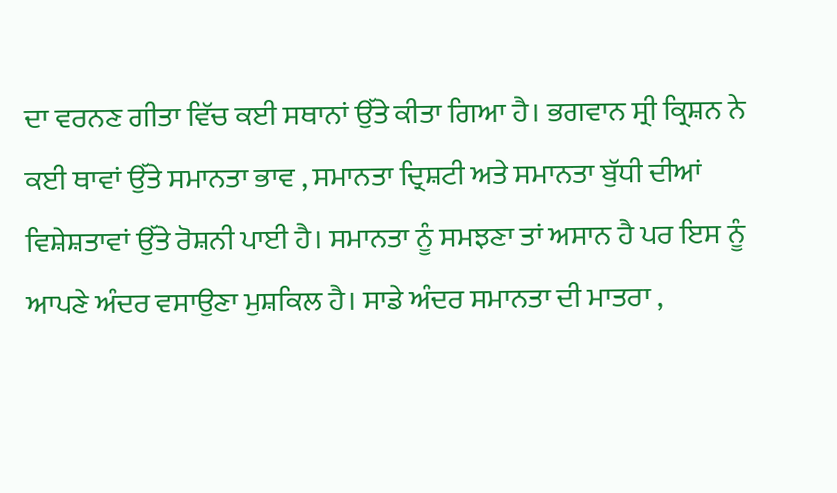ਦਾ ਵਰਨਣ ਗੀਤਾ ਵਿੱਚ ਕਈ ਸਥਾਨਾਂ ਉੱਤੇ ਕੀਤਾ ਗਿਆ ਹੈ। ਭਗਵਾਨ ਸ੍ਰੀ ਕ੍ਰਿਸ਼ਨ ਨੇ ਕਈ ਥਾਵਾਂ ਉੱਤੇ ਸਮਾਨਤਾ ਭਾਵ , ਸਮਾਨਤਾ ਦ੍ਰਿਸ਼ਟੀ ਅਤੇ ਸਮਾਨਤਾ ਬੁੱਧੀ ਦੀਆਂ ਵਿਸ਼ੇਸ਼ਤਾਵਾਂ ਉੱਤੇ ਰੋਸ਼ਨੀ ਪਾਈ ਹੈ। ਸਮਾਨਤਾ ਨੂੰ ਸਮਝਣਾ ਤਾਂ ਅਸਾਨ ਹੈ ਪਰ ਇਸ ਨੂੰ ਆਪਣੇ ਅੰਦਰ ਵਸਾਉਣਾ ਮੁਸ਼ਕਿਲ ਹੈ। ਸਾਡੇ ਅੰਦਰ ਸਮਾਨਤਾ ਦੀ ਮਾਤਰਾ ,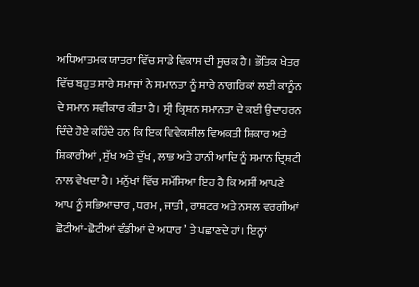ਅਧਿਆਤਮਕ ਯਾਤਰਾ ਵਿੱਚ ਸਾਡੇ ਵਿਕਾਸ ਦੀ ਸੂਚਕ ਹੈ। ਭੌਤਿਕ ਖੇਤਰ ਵਿੱਚ ਬਹੁਤ ਸਾਰੇ ਸਮਾਜਾਂ ਨੇ ਸਮਾਨਤਾ ਨੂੰ ਸਾਰੇ ਨਾਗਰਿਕਾਂ ਲਈ ਕਾਨੂੰਨ ਦੇ ਸਮਾਨ ਸਵੀਕਾਰ ਕੀਤਾ ਹੈ। ਸ੍ਰੀ ਕ੍ਰਿਸ਼ਨ ਸਮਾਨਤਾ ਦੇ ਕਈ ਉਦਾਹਰਨ ਦਿੰਦੇ ਹੋਏ ਕਹਿੰਦੇ ਹਨ ਕਿ ਇਕ ਵਿਵੇਕਸ਼ੀਲ ਵਿਅਕਤੀ ਸ਼ਿਕਾਰ ਅਤੇ ਸ਼ਿਕਾਰੀਆਂ , ਸੁੱਖ ਅਤੇ ਦੁੱਖ , ਲਾਭ ਅਤੇ ਹਾਨੀ ਆਦਿ ਨੂੰ ਸਮਾਨ ਦ੍ਰਿਸ਼ਟੀ ਨਾਲ ਵੇਖਦਾ ਹੈ। ਮਨੁੱਖਾਂ ਵਿੱਚ ਸਮੱਸਿਆ ਇਹ ਹੈ ਕਿ ਅਸੀਂ ਆਪਣੇ ਆਪ ਨੂੰ ਸਭਿਆਚਾਰ , ਧਰਮ , ਜਾਤੀ , ਰਾਸ਼ਟਰ ਅਤੇ ਨਸਲ ਵਰਗੀਆਂ ਛੋਟੀਆਂ-ਛੋਟੀਆਂ ਵੰਡੀਆਂ ਦੇ ਅਧਾਰ ’ ਤੇ ਪਛਾਣਦੇ ਹਾਂ। ਇਨ੍ਹਾਂ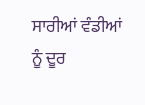ਸਾਰੀਆਂ ਵੰਡੀਆਂ ਨੂੰ ਦੂਰ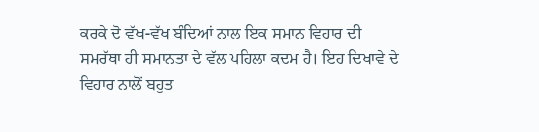ਕਰਕੇ ਦੋ ਵੱਖ-ਵੱਖ ਬੰਦਿਆਂ ਨਾਲ ਇਕ ਸਮਾਨ ਵਿਹਾਰ ਦੀ ਸਮਰੱਥਾ ਹੀ ਸਮਾਨਤਾ ਦੇ ਵੱਲ ਪਹਿਲਾ ਕਦਮ ਹੈ। ਇਹ ਦਿਖਾਵੇ ਦੇ ਵਿਹਾਰ ਨਾਲੋਂ ਬਹੁਤ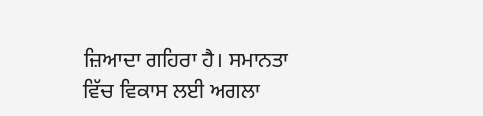ਜ਼ਿਆਦਾ ਗਹਿਰਾ ਹੈ। ਸਮਾਨਤਾ ਵਿੱਚ ਵਿਕਾਸ ਲਈ ਅਗਲਾ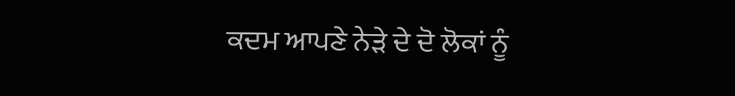ਕਦਮ ਆਪਣੇ ਨੇੜੇ ਦੇ ਦੋ ਲੋਕਾਂ ਨੂੰ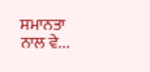ਸਮਾਨਤਾ ਨਾਲ ਵੇ...